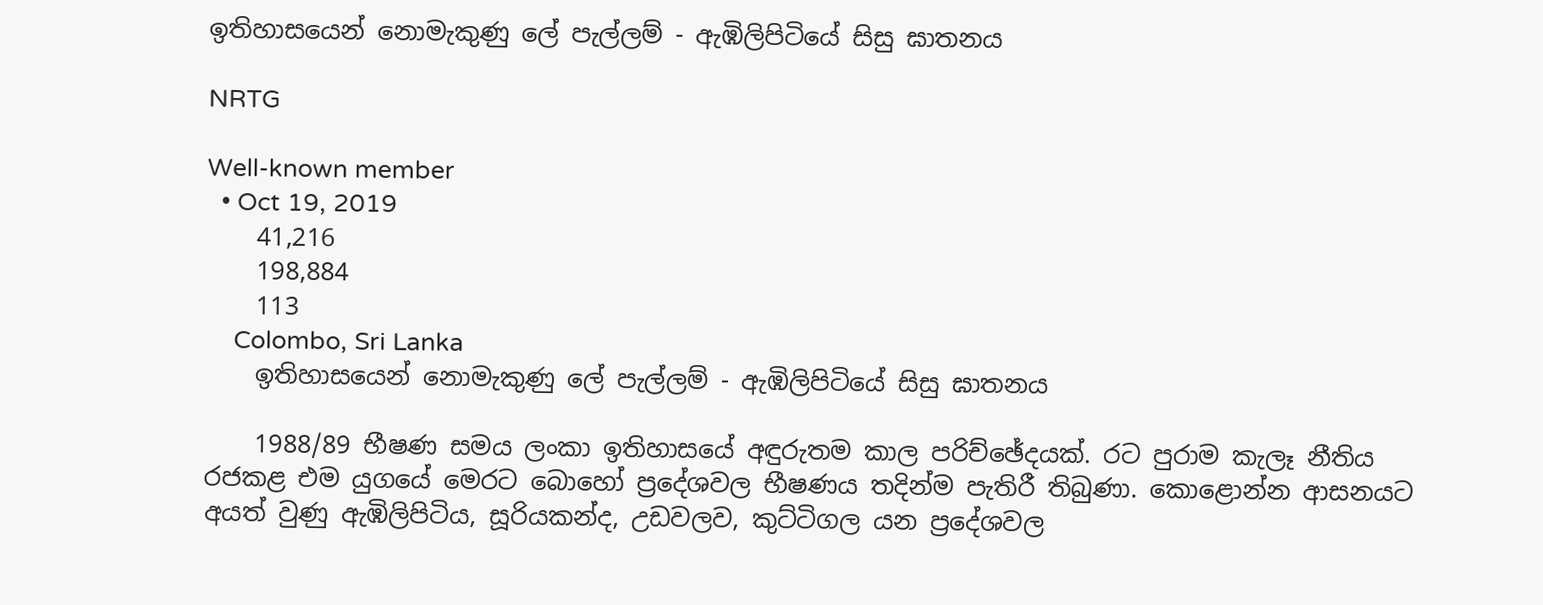ඉතිහාසයෙන් නොමැකුණු ලේ පැල්ලම් - ඇඹිලිපිටියේ සිසු ඝාතනය

NRTG

Well-known member
  • Oct 19, 2019
    41,216
    198,884
    113
    Colombo, Sri Lanka
    ඉතිහාසයෙන් නොමැකුණු ලේ පැල්ලම් - ඇඹිලිපිටියේ සිසු ඝාතනය

    1988/89 භීෂණ සමය ලංකා ඉතිහාසයේ අඳුරුතම කාල පරිච්ඡේදයක්. රට පුරාම කැලෑ නීතිය රජකළ එම යුගයේ මෙරට බොහෝ ප්‍රදේශවල භීෂණය තදින්ම පැතිරී තිබුණා. කොළොන්න ආසනයට අයත් වුණු ඇඹිලිපිටිය, සූරියකන්ද, උඩවලව, කුට්ටිගල යන ප්‍රදේශවල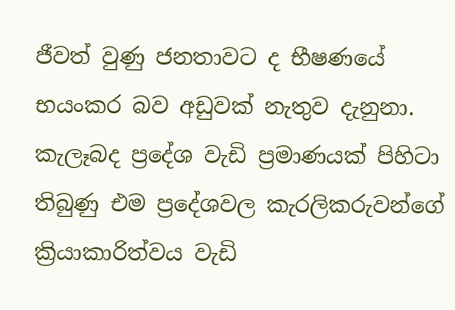ජීවත් වුණු ජනතාවට ද භීෂණයේ භයංකර බව අඩුවක් නැතුව දැනුනා. කැලෑබද ප්‍රදේශ වැඩි ප්‍රමාණයක් පිහිටා තිබුණු එම ප්‍රදේශවල කැරලිකරුවන්ගේ ක්‍රියාකාරිත්වය වැඩි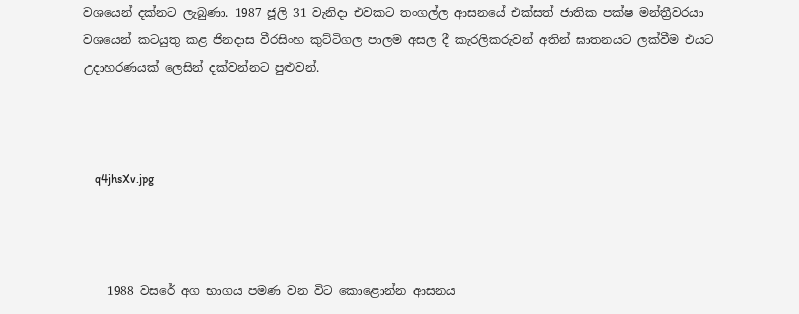වශයෙන් දක්නට ලැබුණා. 1987 ජූලි 31 වැනිදා එවකට තංගල්ල ආසනයේ එක්සත් ජාතික පක්ෂ මන්ත්‍රීවරයා වශයෙන් කටයුතු කළ ජිනදාස වීරසිංහ කුට්ටිගල පාලම අසල දී කැරලිකරුවන් අතින් ඝාතනයට ලක්වීම එයට උදාහරණයක් ලෙසින් දක්වන්නට පුළුවන්.



    q4jhsXv.jpg



    1988 වසරේ අග භාගය පමණ වන විට කොළොන්න ආසනය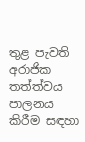තුළ පැවති අරාජික තත්ත්වය පාලනය කිරීම සඳහා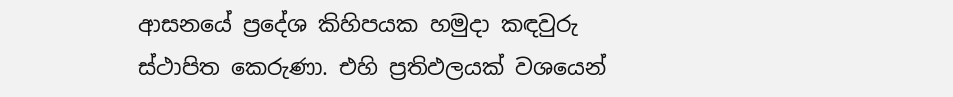ආසනයේ ප්‍රදේශ කිහිපයක හමුදා කඳවුරු ස්ථාපිත කෙරුණා. එහි ප්‍රතිඵලයක් වශයෙන්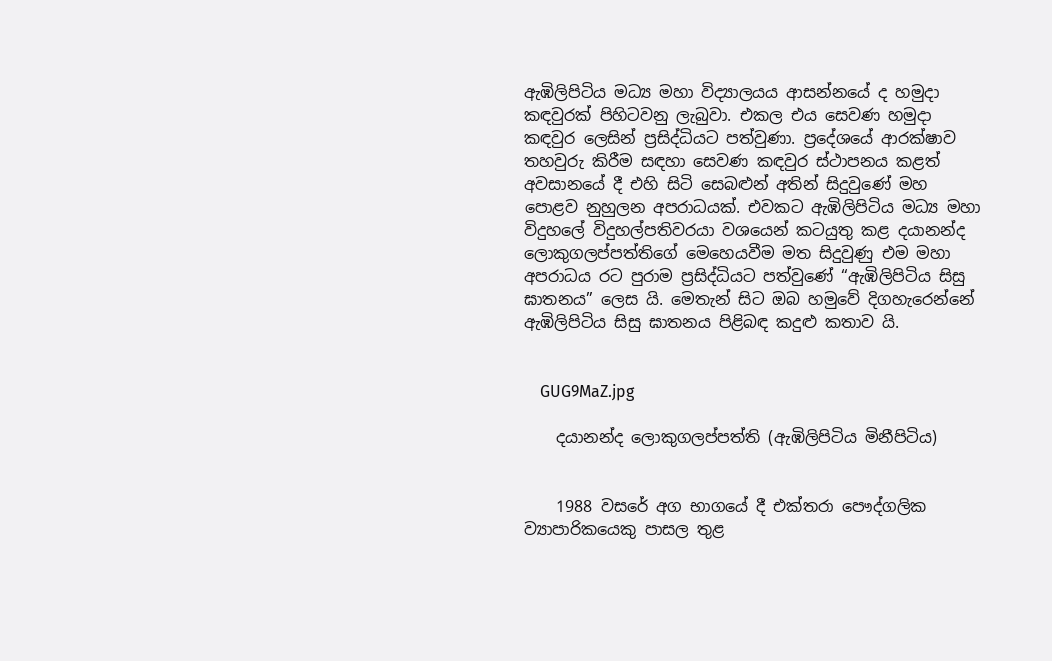ඇඹිලිපිටිය මධ්‍ය මහා විද්‍යාලයය ආසන්නයේ ද හමුදා කඳවුරක් පිහිටවනු ලැබුවා. එකල එය සෙවණ හමුදා කඳවුර ලෙසින් ප්‍රසිද්ධියට පත්වුණා. ප්‍රදේශයේ ආරක්ෂාව තහවුරු කිරීම සඳහා සෙවණ කඳවුර ස්ථාපනය කළත් අවසානයේ දී එහි සිටි සෙබළුන් අතින් සිදුවුණේ මහ පොළව නුහුලන අපරාධයක්. එවකට ඇඹිලිපිටිය මධ්‍ය මහා විදුහලේ විදුහල්පතිවරයා වශයෙන් කටයුතු කළ දයානන්ද ලොකුගලප්පත්තිගේ මෙහෙයවීම මත සිදුවුණු එම මහා අපරාධය රට පුරාම ප්‍රසිද්ධියට පත්වුණේ “ඇඹිලිපිටිය සිසු ඝාතනය” ලෙස යි. මෙතැන් සිට ඔබ හමුවේ දිගහැරෙන්නේ ඇඹිලිපිටිය සිසු ඝාතනය පිළිබඳ කදුළු කතාව යි.


    GUG9MaZ.jpg

    දයානන්ද ලොකුගලප්පත්ති (ඇඹිලිපිටිය මිනීපිටිය)


    1988 වසරේ අග භාගයේ දී එක්තරා පෞද්ගලික ව්‍යාපාරිකයෙකු පාසල තුළ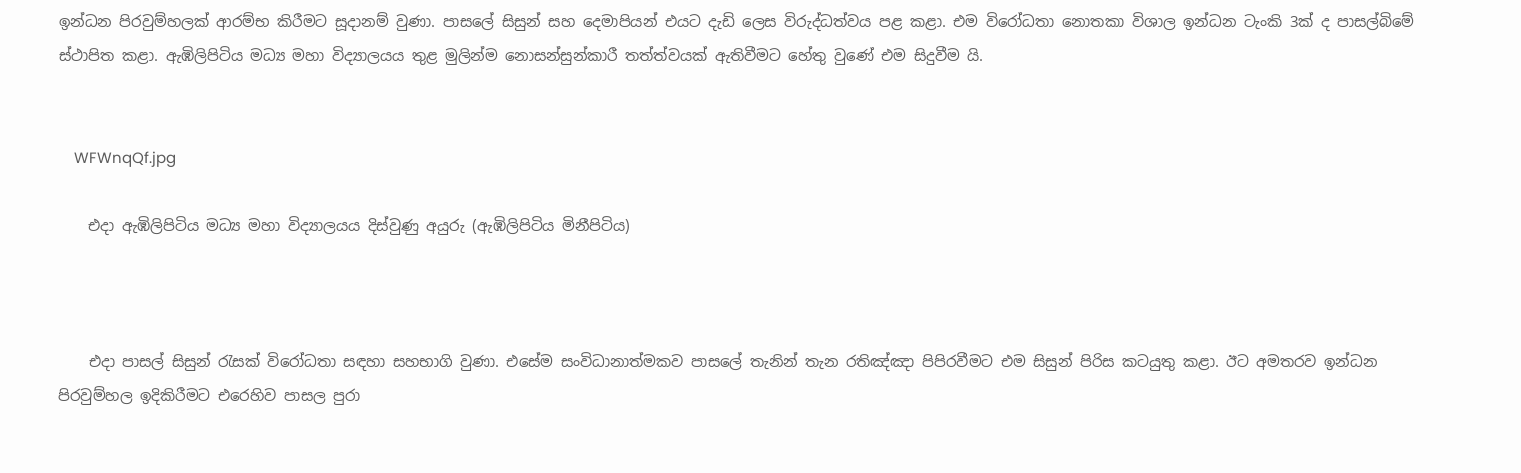ඉන්ධන පිරවුම්හලක් ආරම්භ කිරීමට සූදානම් වුණා. පාසලේ සිසුන් සහ දෙමාපියන් එයට දැඩි ලෙස විරුද්ධත්වය පළ කළා. එම විරෝධතා නොතකා විශාල ඉන්ධන ටැංකි 3ක් ද පාසල්බිමේ ස්ථාපිත කළා. ඇඹිලිපිටිය මධ්‍ය මහා විද්‍යාලයය තුළ මුලින්ම නොසන්සුන්කාරී තත්ත්වයක් ඇතිවීමට හේතු වුණේ එම සිදුවීම යි.


    WFWnqQf.jpg

    එදා ඇඹිලිපිටිය මධ්‍ය මහා විද්‍යාලයය දිස්වුණු අයුරු (ඇඹිලිපිටිය මිනීපිටිය)



    එදා පාසල් සිසුන් රැසක් විරෝධතා සඳහා සහභාගි වුණා. එසේම සංවිධානාත්මකව පාසලේ තැනින් තැන රතිඤ්ඤා පිපිරවීමට එම සිසුන් පිරිස කටයුතු කළා. ඊට අමතරව ඉන්ධන පිරවුම්හල ඉදිකිරීමට එරෙහිව පාසල පුරා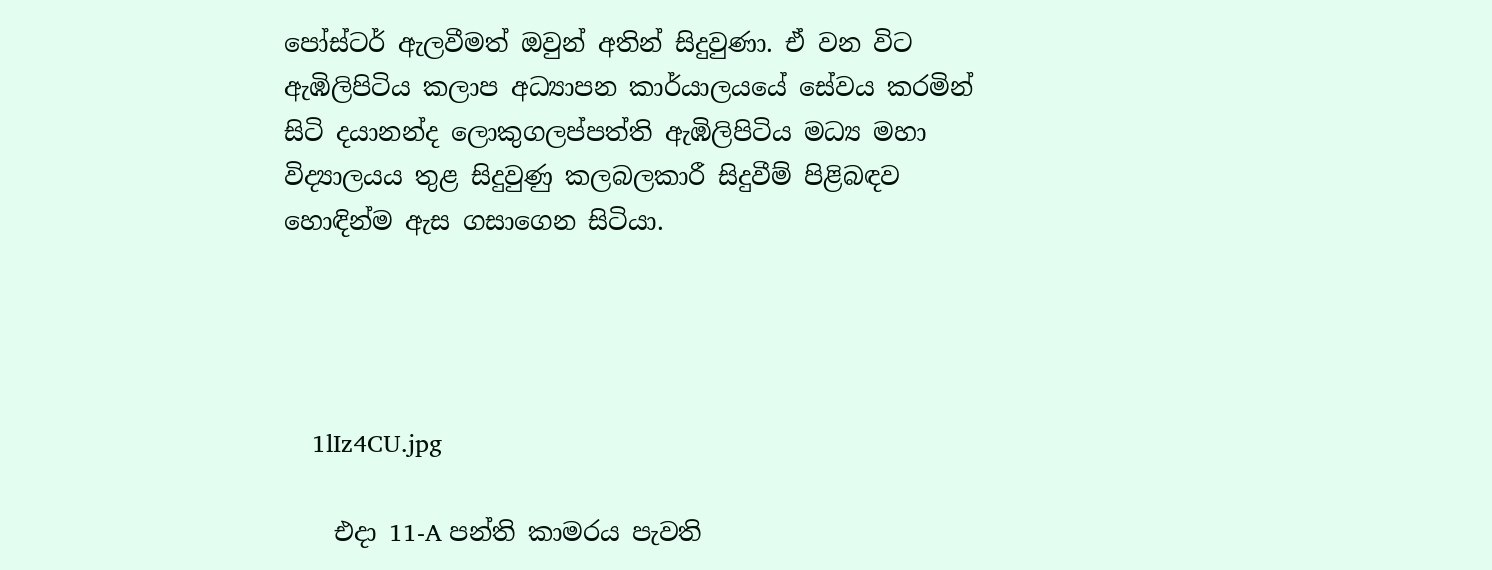පෝස්ටර් ඇලවීමත් ඔවුන් අතින් සිදුවුණා. ඒ වන විට ඇඹිලිපිටිය කලාප අධ්‍යාපන කාර්යාලයයේ සේවය කරමින් සිටි දයානන්ද ලොකුගලප්පත්ති ඇඹිලිපිටිය මධ්‍ය මහා විද්‍යාලයය තුළ සිදුවුණු කලබලකාරී සිදුවීම් පිළිබඳව හොඳින්ම ඇස ගසාගෙන සිටියා.




    1lIz4CU.jpg

    එදා 11-A පන්ති කාමරය පැවති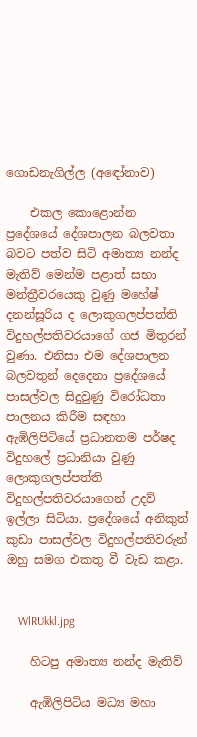ගොඩනැගිල්ල (අඳෝනාව)

    එකල කොළොන්න ප්‍රදේශයේ දේශපාලන බලවතා බවට පත්ව සිටි අමාත්‍ය නන්ද මැතිව් මෙන්ම පළාත් සභා මන්ත්‍රීවරයෙකු වුණු මහේෂ් දනන්සූරිය ද ලොකුගලප්පත්ති විදුහල්පතිවරයාගේ ගජ මිතුරන් වුණා. එනිසා එම දේශපාලන බලවතුන් දෙදෙනා ප්‍රදේශයේ පාසල්වල සිදුවුණු විරෝධතා පාලනය කිරීම සඳහා ඇඹිලිපිටියේ ප්‍රධානතම පර්ෂද විදුහලේ ප්‍රධානියා වුණු ලොකුගලප්පත්ති විදුහල්පතිවරයාගෙන් උදව් ඉල්ලා සිටියා. ප්‍රදේශයේ අනිකුත් කුඩා පාසල්වල විදුහල්පතිවරුන් ඔහු සමග එකතු වී වැඩ කළා.


    WlRUkkl.jpg

    හිටපු අමාත්‍ය නන්ද මැතිව්

    ඇඹිලිපිටිය මධ්‍ය මහා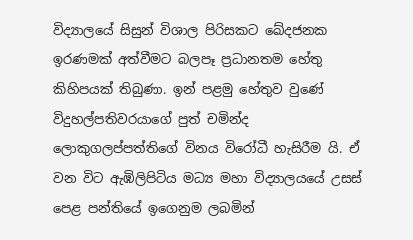විද්‍යාලයේ සිසුන් විශාල පිරිසකට ඛේදජනක ඉරණමක් අත්වීමට බලපෑ ප්‍රධානතම හේතු කිහිපයක් තිබුණා. ඉන් පළමු හේතුව වුණේ විදුහල්පතිවරයාගේ පුත් චමින්ද ලොකුගලප්පත්තිගේ විනය විරෝධී හැසිරීම යි. ඒ වන විට ඇඹිලිපිටිය මධ්‍ය මහා විද්‍යාලයයේ උසස් පෙළ පන්තියේ ඉගෙනුම ලබමින්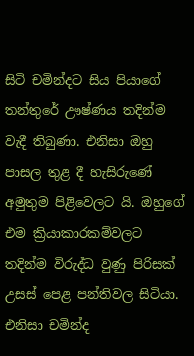සිටි චමින්දට සිය පියාගේ තන්තුරේ ඌෂ්ණය තදින්ම වැදී තිබුණා. එනිසා ඔහු පාසල තුළ දී හැසිරුණේ අමුතුම පිළිවෙලට යි. ඔහුගේ එම ක්‍රියාකාරකම්වලට තදින්ම විරුද්ධ වුණු පිරිසක් උසස් පෙළ පන්තිවල සිටියා. එනිසා චමින්ද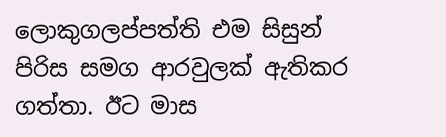ලොකුගලප්පත්ති එම සිසුන් පිරිස සමග ආරවුලක් ඇතිකර ගත්තා. ඊට මාස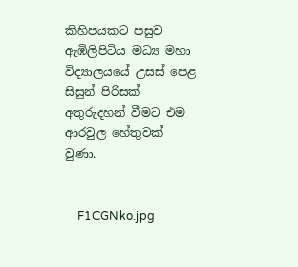කිහිපයකට පසුව ඇඹිලිපිටිය මධ්‍ය මහා විද්‍යාලයයේ උසස් පෙළ සිසුන් පිරිසක් අතුරුදහන් වීමට එම ආරවුල හේතුවක් වුණා.


    F1CGNko.jpg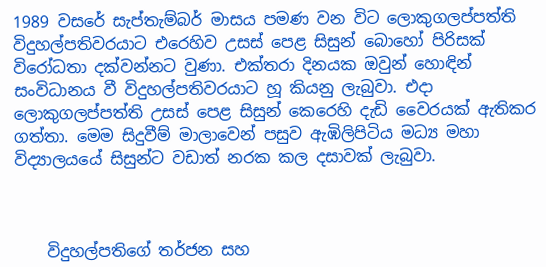1989 වසරේ සැප්තැම්බර් මාසය පමණ වන විට ලොකුගලප්පත්ති විදුහල්පතිවරයාට එරෙහිව උසස් පෙළ සිසුන් බොහෝ පිරිසක් විරෝධතා දක්වන්නට වුණා. එක්තරා දිනයක ඔවුන් හොඳින් සංවිධානය වී විදුහල්පතිවරයාට හූ කියනු ලැබුවා. එදා ලොකුගලප්පත්ති උසස් පෙළ සිසුන් කෙරෙහි දැඩි වෛරයක් ඇතිකර ගත්තා. මෙම සිදුවීම් මාලාවෙන් පසුව ඇඹිලිපිටිය මධ්‍ය මහා විද්‍යාලයයේ සිසුන්ට වඩාත් නරක කල දසාවක් ලැබුවා.



    විදුහල්පතිගේ තර්ජන සහ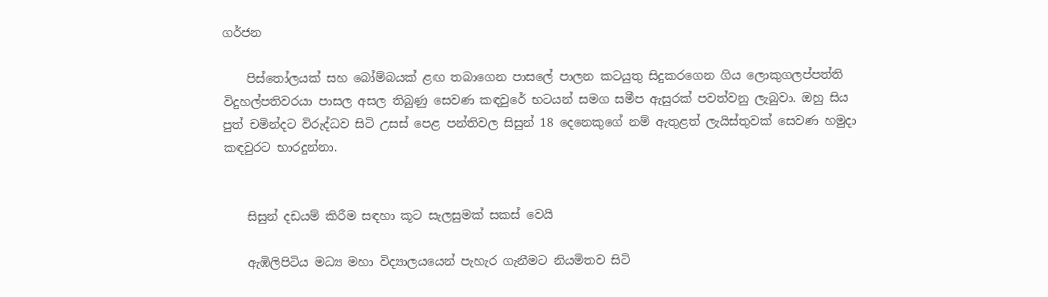ගර්ජන

    පිස්තෝලයක් සහ බෝම්බයක් ළඟ තබාගෙන පාසලේ පාලන කටයුතු සිදුකරගෙන ගිය ලොකුගලප්පත්ති විදුහල්පතිවරයා පාසල අසල තිබුණු සෙවණ කඳවුරේ භටයන් සමග සමීප ඇසුරක් පවත්වනු ලැබුවා. ඔහු සිය පුත් චමින්දට විරුද්ධව සිටි උසස් පෙළ පන්තිවල සිසුන් 18 දෙනෙකුගේ නම් ඇතුළත් ලැයිස්තුවක් සෙවණ හමුදා කඳවුරට භාරදුන්නා.


    සිසුන් දඩයම් කිරීම සඳහා කූට සැලසුමක් සකස් වෙයි

    ඇඹිලිපිටිය මධ්‍ය මහා විද්‍යාලයයෙන් පැහැර ගැනීමට නියමිතව සිටි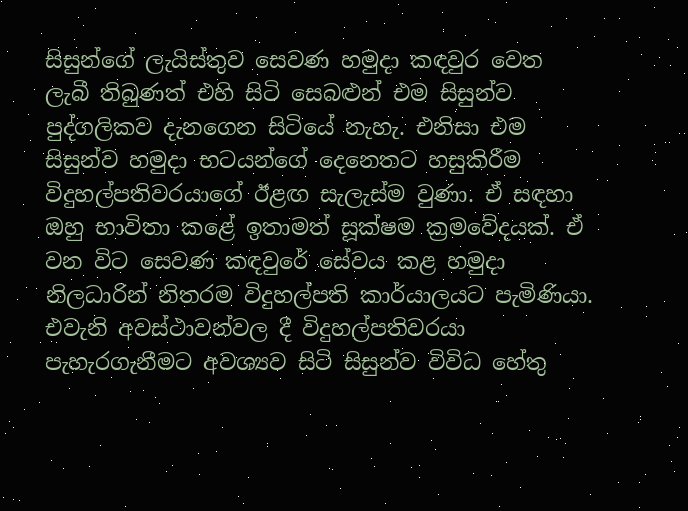සිසුන්ගේ ලැයිස්තුව සෙවණ හමුදා කඳවුර වෙත ලැබී තිබුණත් එහි සිටි සෙබළුන් එම සිසුන්ව පුද්ගලිකව දැනගෙන සිටියේ නැහැ. එනිසා එම සිසුන්ව හමුදා භටයන්ගේ දෙනෙතට හසුකිරීම විදුහල්පතිවරයාගේ ඊළඟ සැලැස්ම වුණා. ඒ සඳහා ඔහු භාවිතා කළේ ඉතාමත් සූක්ෂම ක්‍රමවේදයක්. ඒ වන විට සෙවණ කඳවුරේ සේවය කළ හමුදා නිලධාරින් නිතරම විදුහල්පති කාර්යාලයට පැමිණියා. එවැනි අවස්ථාවන්වල දී විදුහල්පතිවරයා පැහැරගැනීමට අවශ්‍යව සිටි සිසුන්ව විවිධ හේතු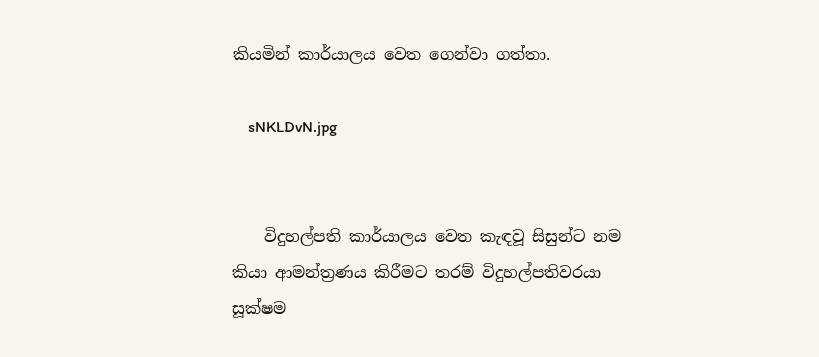කියමින් කාර්යාලය වෙත ගෙන්වා ගත්තා.

    sNKLDvN.jpg


    විදුහල්පති කාර්යාලය වෙත කැඳවූ සිසුන්ට නම කියා ආමන්ත්‍රණය කිරීමට තරම් විදුහල්පතිවරයා සූක්ෂම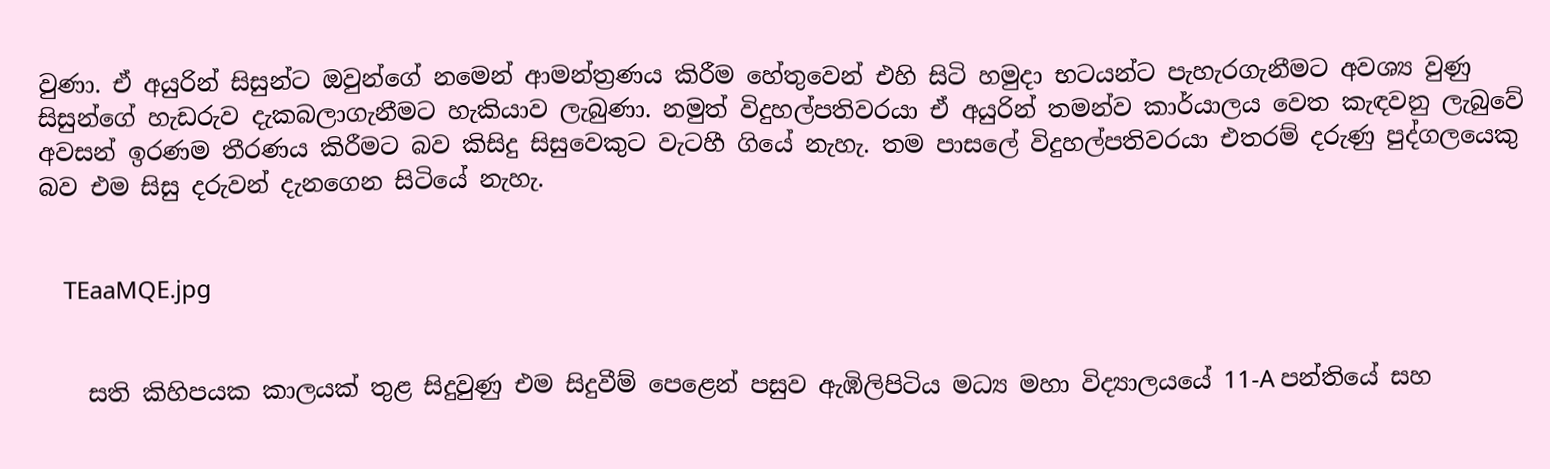වුණා. ඒ අයුරින් සිසුන්ට ඔවුන්ගේ නමෙන් ආමන්ත්‍රණය කිරීම හේතුවෙන් එහි සිටි හමුදා භටයන්ට පැහැරගැනීමට අවශ්‍ය වුණු සිසුන්ගේ හැඩරුව දැකබලාගැනීමට හැකියාව ලැබුණා. නමුත් විදුහල්පතිවරයා ඒ අයුරින් තමන්ව කාර්යාලය වෙත කැඳවනු ලැබුවේ අවසන් ඉරණම තීරණය කිරීමට බව කිසිදු සිසුවෙකුට වැටහී ගියේ නැහැ. තම පාසලේ විදුහල්පතිවරයා එතරම් දරුණු පුද්ගලයෙකු බව එම සිසු දරුවන් දැනගෙන සිටියේ නැහැ.


    TEaaMQE.jpg


    සති කිහිපයක කාලයක් තුළ සිදුවුණු එම සිදුවීම් පෙළෙන් පසුව ඇඹිලිපිටිය මධ්‍ය මහා විද්‍යාලයයේ 11-A පන්තියේ සහ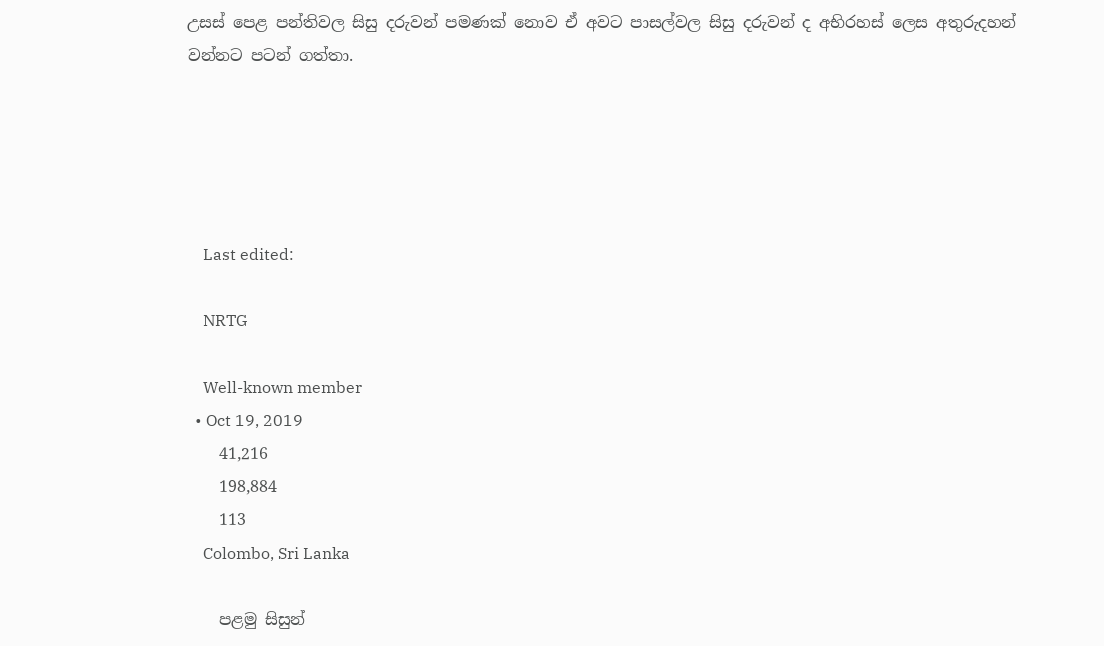උසස් පෙළ පන්තිවල සිසු දරුවන් පමණක් නොව ඒ අවට පාසල්වල සිසු දරුවන් ද අභිරහස් ලෙස අතුරුදහන් වන්නට පටන් ගත්තා.





    Last edited:

    NRTG

    Well-known member
  • Oct 19, 2019
    41,216
    198,884
    113
    Colombo, Sri Lanka

    පළමු සිසුන්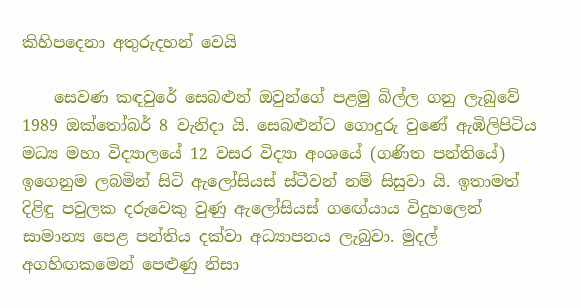කිහිපදෙනා අතුරුදහන් වෙයි

    සෙවණ කඳවුරේ සෙබළුන් ඔවුන්ගේ පළමු බිල්ල ගනු ලැබුවේ 1989 ඔක්තෝබර් 8 වැනිදා යි. සෙබළුන්ට ගොදුරු වුණේ ඇඹිලිපිටිය මධ්‍ය මහා විද්‍යාලයේ 12 වසර විද්‍යා අංශයේ (ගණිත පන්තියේ) ඉගෙනුම ලබමින් සිටි ඇලෝසියස් ස්ටීවන් නම් සිසුවා යි. ඉතාමත් දිළිඳු පවුලක දරුවෙකු වුණු ඇලෝසියස් ගඟේයාය විදුහලෙන් සාමාන්‍ය පෙළ පන්තිය දක්වා අධ්‍යාපනය ලැබුවා. මුදල් අගහිඟකමෙන් පෙළුණු නිසා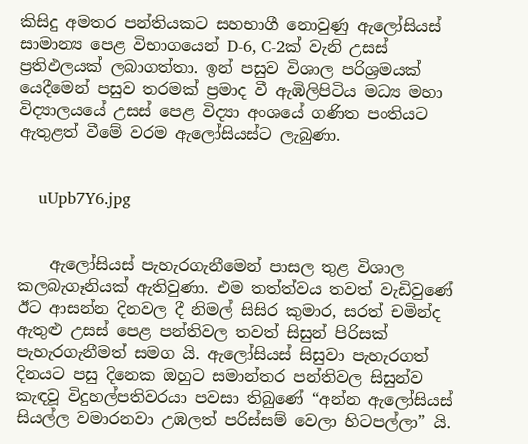කිසිදු අමතර පන්තියකට සහභාගී නොවුණු ඇලෝසියස් සාමාන්‍ය පෙළ විභාගයෙන් D-6, C-2ක් වැනි උසස් ප්‍රතිඵලයක් ලබාගත්තා. ඉන් පසුව විශාල පරිශ්‍රමයක් යෙදීමෙන් පසුව තරමක් ප්‍රමාද වී ඇඹිලිපිටිය මධ්‍ය මහා විද්‍යාලයයේ උසස් පෙළ විද්‍යා අංශයේ ගණිත පංතියට ඇතුළත් වීමේ වරම ඇලෝසියස්ට ලැබුණා.


    uUpb7Y6.jpg


    ඇලෝසියස් පැහැරගැනීමෙන් පාසල තුළ විශාල කලබැගෑනියක් ඇතිවුණා. එම තත්ත්වය තවත් වැඩිවුණේ ඊට ආසන්න දිනවල දී නිමල් සිසිර කුමාර, සරත් චමින්ද ඇතුළු උසස් පෙළ පන්තිවල තවත් සිසුන් පිරිසක් පැහැරගැනීමත් සමග යි. ඇලෝසියස් සිසුවා පැහැරගත් දිනයට පසු දිනෙක ඔහුට සමාන්තර පන්තිවල සිසුන්ව කැඳවූ විදුහල්පතිවරයා පවසා තිබුණේ “අන්න ඇලෝසියස් සියල්ල වමාරනවා උඹලත් පරිස්සම් වෙලා හිටපල්ලා” යි.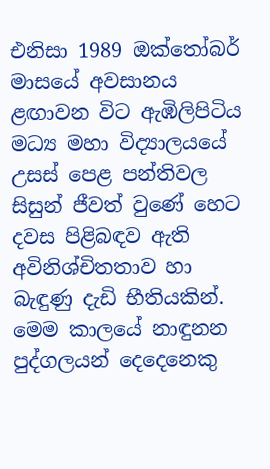එනිසා 1989 ඔක්තෝබර් මාසයේ අවසානය ළඟාවන විට ඇඹිලිපිටිය මධ්‍ය මහා විද්‍යාලයයේ උසස් පෙළ පන්තිවල සිසුන් ජීවත් වුණේ හෙට දවස පිළිබඳව ඇති අවිනිශ්චිතතාව හා බැඳුණු දැඩි භීතියකින්. මෙම කාලයේ නාඳුනන පුද්ගලයන් දෙදෙනෙකු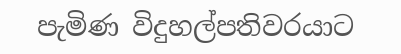පැමිණ විදුහල්පතිවරයාට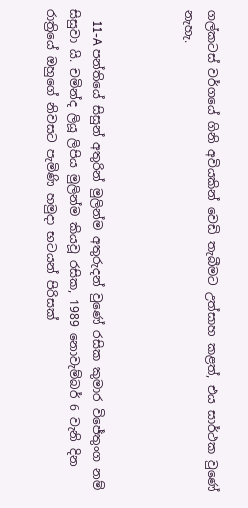ගල්කටස් වර්ගයේ ගිනි අවියකින් වෙඩි තැබීමට උත්සාහ කළත්, එය සාර්ථක වුණේ නැහැ.



    11-A පන්තියේ සිසුන් අතුරින් මුලින්ම අතුරුදන් වුණේ රසික කුමාර විජේතුංග නම් සිසුවා යි. චමින්ද ලියූ ලිපිය මුලින්ම කියවූ රසික, 1989 නොවැම්බර් 6 වැනි දින රාත්‍රියේ ඔහුගේ නිවසට පැමිණි හමුදා භටයන් පිරිසක්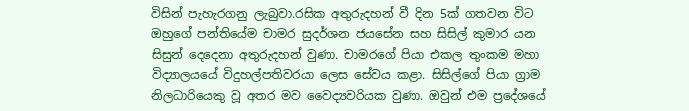විසින් පැහැරගනු ලැබුවා.රසික අතුරුදහන් වී දින 5ක් ගතවන විට ඔහුගේ පන්තියේම චාමර සුදර්ශන ජයසේන සහ සිසිල් කුමාර යන සිසුන් දෙදෙනා අතුරුදහන් වුණා. චාමරගේ පියා එකල තුංකම මහා විද්‍යාලයයේ විදුහල්පතිවරයා ලෙස සේවය කළා. සිසිල්ගේ පියා ග්‍රාම නිලධාරියෙකු වූ අතර මව වෛද්‍යවරියක වුණා. ඔවුන් එම ප්‍රදේශයේ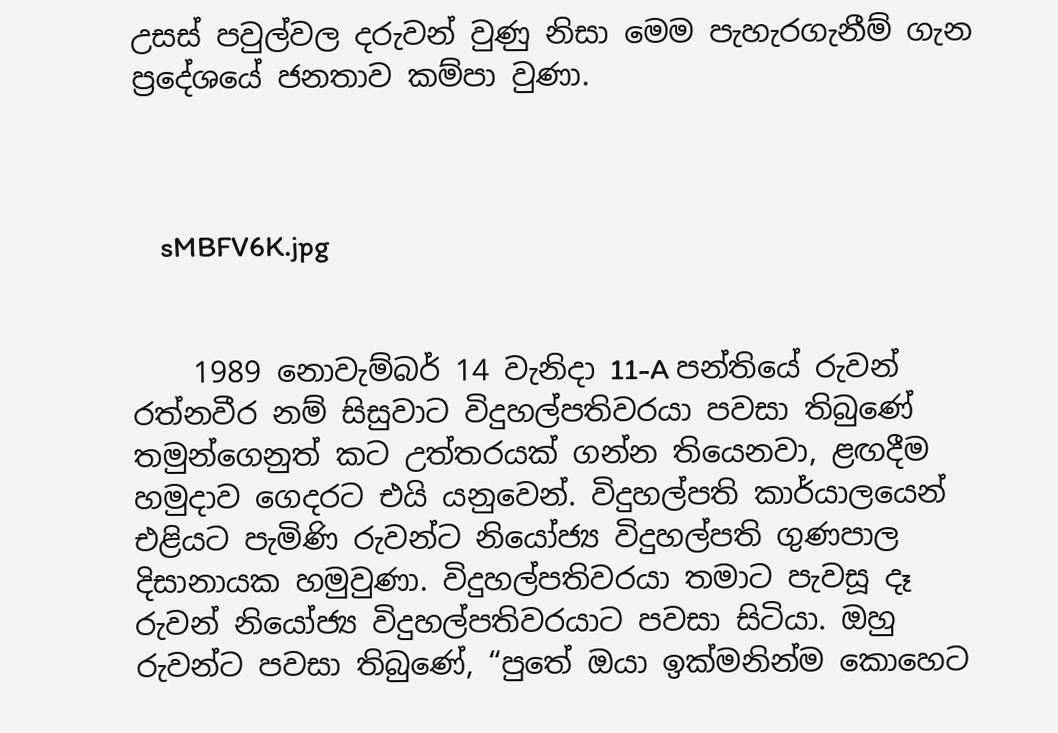උසස් පවුල්වල දරුවන් වුණු නිසා මෙම පැහැරගැනීම් ගැන ප්‍රදේශයේ ජනතාව කම්පා වුණා.



    sMBFV6K.jpg


    1989 නොවැම්බර් 14 වැනිදා 11-A පන්තියේ රුවන් රත්නවීර නම් සිසුවාට විදුහල්පතිවරයා පවසා තිබුණේ තමුන්ගෙනුත් කට උත්තරයක් ගන්න තියෙනවා, ළඟදීම හමුදාව ගෙදරට එයි යනුවෙන්. විදුහල්පති කාර්යාලයෙන් එළියට පැමිණි රුවන්ට නියෝජ්‍ය විදුහල්පති ගුණපාල දිසානායක හමුවුණා. විදුහල්පතිවරයා තමාට පැවසූ දෑ රුවන් නියෝජ්‍ය විදුහල්පතිවරයාට පවසා සිටියා. ඔහු රුවන්ට පවසා තිබුණේ, “පුතේ ඔයා ඉක්මනින්ම කොහෙට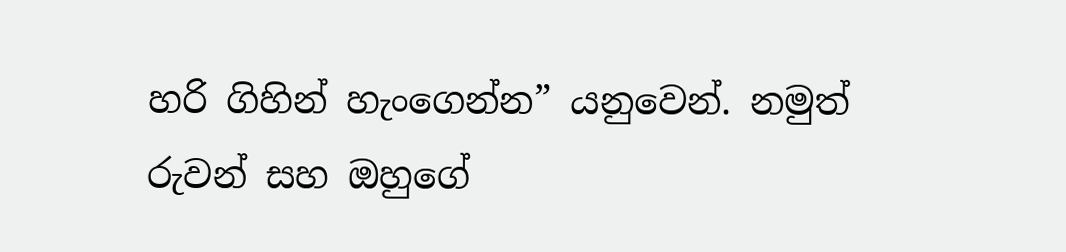හරි ගිහින් හැංගෙන්න” යනුවෙන්. නමුත් රුවන් සහ ඔහුගේ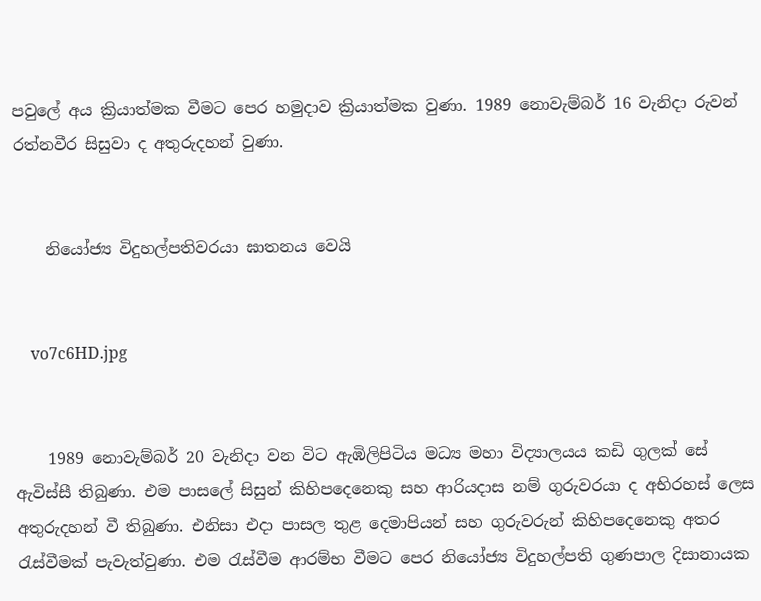පවුලේ අය ක්‍රියාත්මක වීමට පෙර හමුදාව ක්‍රියාත්මක වුණා. 1989 නොවැම්බර් 16 වැනිදා රුවන් රත්නවීර සිසුවා ද අතුරුදහන් වුණා.


    නියෝජ්‍ය විදුහල්පතිවරයා ඝාතනය වෙයි


    vo7c6HD.jpg


    1989 නොවැම්බර් 20 වැනිදා වන විට ඇඹිලිපිටිය මධ්‍ය මහා විද්‍යාලයය කඩි ගුලක් සේ ඇවිස්සී තිබුණා. එම පාසලේ සිසුන් කිහිපදෙනෙකු සහ ආරියදාස නම් ගුරුවරයා ද අභිරහස් ලෙස අතුරුදහන් වී තිබුණා. එනිසා එදා පාසල තුළ දෙමාපියන් සහ ගුරුවරුන් කිහිපදෙනෙකු අතර රැස්වීමක් පැවැත්වුණා. එම රැස්වීම ආරම්භ වීමට පෙර නියෝජ්‍ය විදුහල්පති ගුණපාල දිසානායක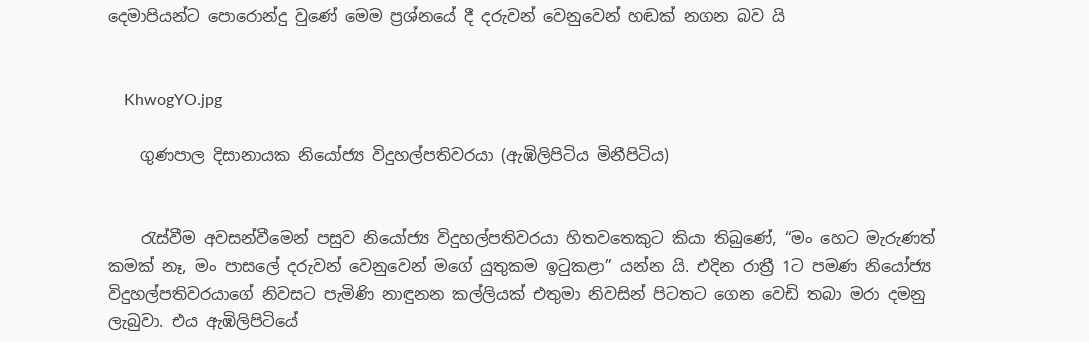දෙමාපියන්ට පොරොන්දු වුණේ මෙම ප්‍රශ්නයේ දී දරුවන් වෙනුවෙන් හඬක් නගන බව යි


    KhwogYO.jpg

    ගුණපාල දිසානායක නියෝජ්‍ය විදුහල්පතිවරයා (ඇඹිලිපිටිය මිනීපිටිය)


    රැස්වීම අවසන්වීමෙන් පසුව නියෝජ්‍ය විදුහල්පතිවරයා හිතවතෙකුට කියා තිබුණේ, “මං හෙට මැරුණත් කමක් නෑ, මං පාසලේ දරුවන් වෙනුවෙන් මගේ යුතුකම ඉටුකළා” යන්න යි. එදින රාත්‍රී 1ට පමණ නියෝජ්‍ය විදුහල්පතිවරයාගේ නිවසට පැමිණි නාඳුනන කල්ලියක් එතුමා නිවසින් පිටතට ගෙන වෙඩි තබා මරා දමනු ලැබුවා. එය ඇඹිලිපිටියේ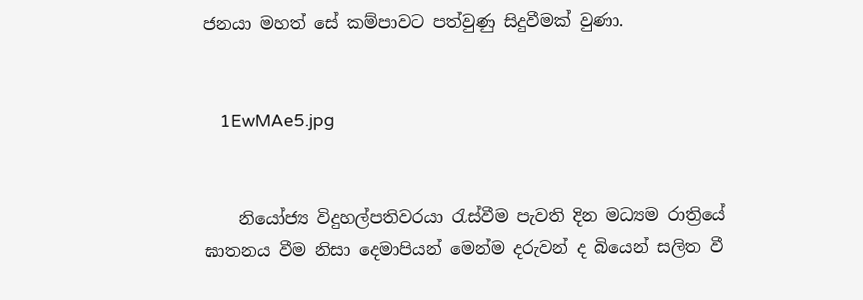ජනයා මහත් සේ කම්පාවට පත්වුණු සිදුවීමක් වුණා.


    1EwMAe5.jpg


    නියෝජ්‍ය විදුහල්පතිවරයා රැස්වීම පැවති දින මධ්‍යම රාත්‍රියේ ඝාතනය වීම නිසා දෙමාපියන් මෙන්ම දරුවන් ද බියෙන් සලිත වී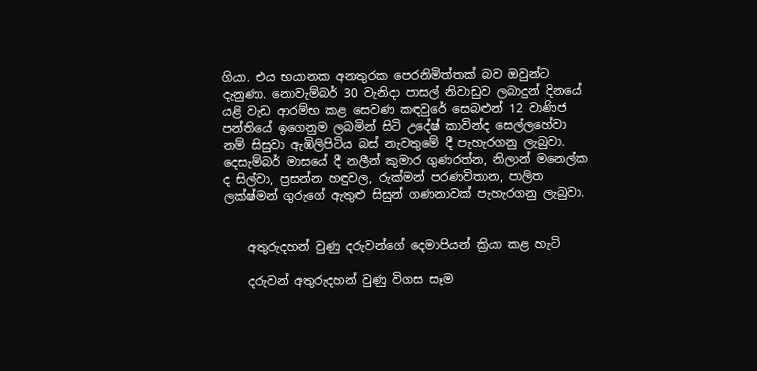ගියා. එය භයානක අනතුරක පෙරනිමිත්තක් බව ඔවුන්ට දැනුණා. නොවැම්බර් 30 වැනිදා පාසල් නිවාඩුව ලබාදුන් දිනයේ යළි වැඩ ආරම්භ කළ සෙවණ කඳවුරේ සෙබළුන් 12 වාණිජ පන්තියේ ඉගෙනුම ලබමින් සිටි උදේෂ් කාවින්ද සෙල්ලහේවා නම් සිසුවා ඇඹිලිපිටිය බස් නැවතුමේ දී පැහැරගනු ලැබුවා. දෙසැම්බර් මාසයේ දී නලීන් කුමාර ගුණරත්න, නිලාන් මනෙල්ක ද සිල්වා, ප්‍රසන්න හඳුවල, රුක්මන් පරණවිතාන, පාලිත ලක්ෂ්මන් ගුරුගේ ඇතුළු සිසුන් ගණනාවක් පැහැරගනු ලැබුවා.


    අතුරුදහන් වුණු දරුවන්ගේ දෙමාපියන් ක්‍රියා කළ හැටි

    දරුවන් අතුරුදහන් වුණු විගස සෑම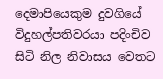දෙමාපියෙකුම දුවගියේ විදුහල්පතිවරයා පදිංචිව සිටි නිල නිවාසය වෙතට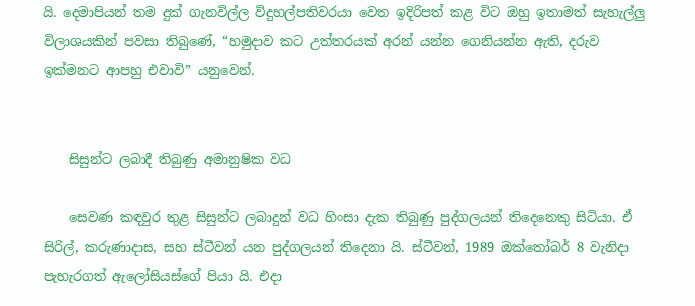යි. දෙමාපියන් තම දුක් ගැනවිල්ල විදුහල්පතිවරයා වෙත ඉදිරිපත් කළ විට ඔහු ඉතාමත් සැහැල්ලු විලාශයකින් පවසා තිබුණේ, “හමුදාව කට උත්තරයක් අරන් යන්න ගෙනියන්න ඇති, දරුව ඉක්මනට ආපහු එවාවි” යනුවෙන්.


    සිසුන්ට ලබාදී තිබුණු අමානුෂික වධ

    සෙවණ කඳවුර තුළ සිසුන්ට ලබාදුන් වධ හිංසා දැක තිබුණු පුද්ගලයන් තිදෙනෙකු සිටියා. ඒ සිරිල්, කරුණාදාස, සහ ස්ටීවන් යන පුද්ගලයන් තිදෙනා යි. ස්ටීවන්, 1989 ඔක්තෝබර් 8 වැනිදා පැහැරගත් ඇලෝසියස්ගේ පියා යි. එදා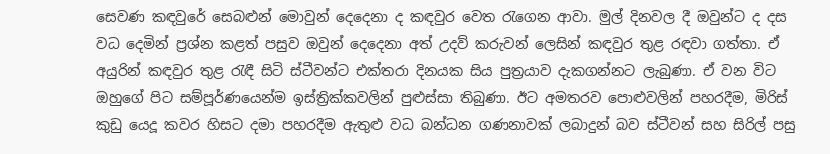සෙවණ කඳවුරේ සෙබළුන් මොවුන් දෙදෙනා ද කඳවුර වෙත රැගෙන ආවා. මුල් දිනවල දී ඔවුන්ට ද දස වධ දෙමින් ප්‍රශ්න කළත් පසුව ඔවුන් දෙදෙනා අත් උදව් කරුවන් ලෙසින් කඳවුර තුළ රඳවා ගත්තා. ඒ අයුරින් කඳවුර තුළ රැඳී සිටි ස්ටීවන්ට එක්තරා දිනයක සිය පුත්‍රයාව දැකගන්නට ලැබුණා. ඒ වන විට ඔහුගේ පිට සම්පූර්ණයෙන්ම ඉස්ත්‍රික්කවලින් පුළුස්සා තිබුණා. ඊට අමතරව පොළුවලින් පහරදීම, මිරිස් කුඩු යෙදූ කවර හිසට දමා පහරදීම ඇතුළු වධ බන්ධන ගණනාවක් ලබාදුන් බව ස්ටීවන් සහ සිරිල් පසු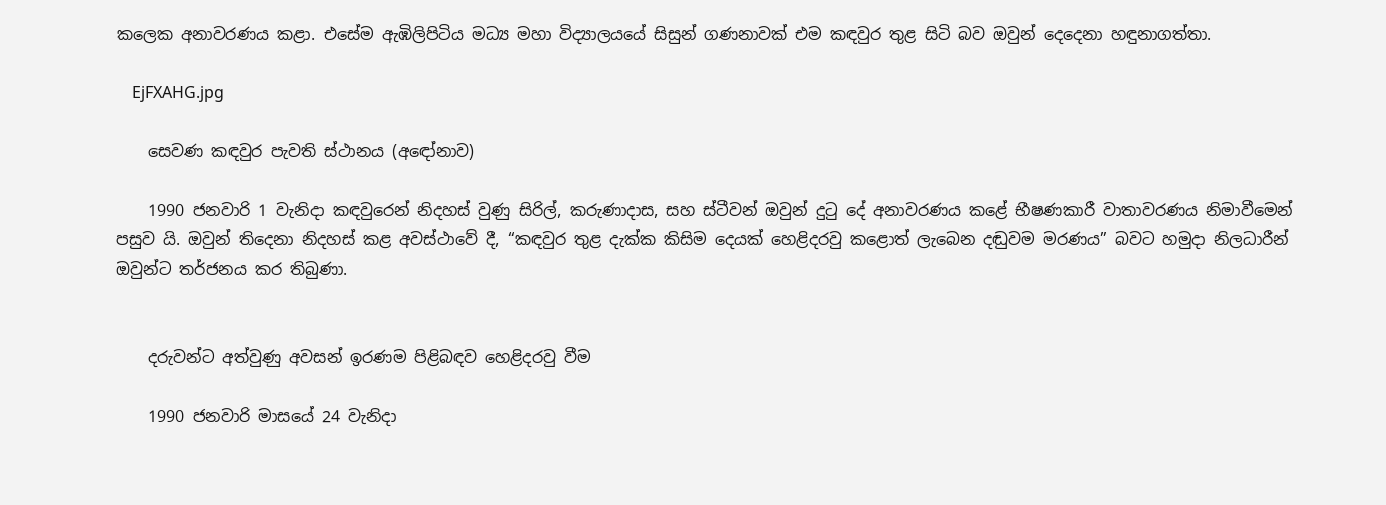කලෙක අනාවරණය කළා. එසේම ඇඹිලිපිටිය මධ්‍ය මහා විද්‍යාලයයේ සිසුන් ගණනාවක් එම කඳවුර තුළ සිටි බව ඔවුන් දෙදෙනා හඳුනාගත්තා.

    EjFXAHG.jpg

    සෙවණ කඳවුර පැවති ස්ථානය (අඳෝනාව)

    1990 ජනවාරි 1 වැනිදා කඳවුරෙන් නිදහස් වුණු සිරිල්, කරුණාදාස, සහ ස්ටීවන් ඔවුන් දුටු දේ අනාවරණය කළේ භීෂණකාරී වාතාවරණය නිමාවීමෙන් පසුව යි. ඔවුන් තිදෙනා නිදහස් කළ අවස්ථාවේ දී, “කඳවුර තුළ දැක්ක කිසිම දෙයක් හෙළිදරවු කළොත් ලැබෙන දඬුවම මරණය” බවට හමුදා නිලධාරීන් ඔවුන්ට තර්ජනය කර තිබුණා.


    දරුවන්ට අත්වුණු අවසන් ඉරණම පිළිබඳව හෙළිදරවු වීම

    1990 ජනවාරි මාසයේ 24 වැනිදා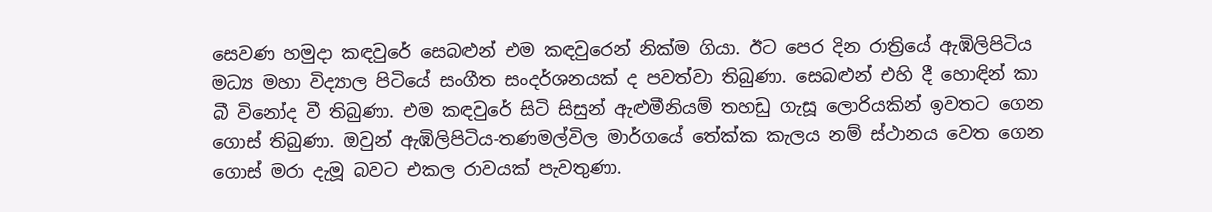සෙවණ හමුදා කඳවුරේ සෙබළුන් එම කඳවුරෙන් නික්ම ගියා. ඊට පෙර දින රාත්‍රියේ ඇඹිලිපිටිය මධ්‍ය මහා විද්‍යාල පිටියේ සංගීත සංදර්ශනයක් ද පවත්වා තිබුණා. සෙබළුන් එහි දී හොඳින් කා බී විනෝද වී තිබුණා. එම කඳවුරේ සිටි සිසුන් ඇළුමීනියම් තහඩු ගැසූ ලොරියකින් ඉවතට ගෙන ගොස් තිබුණා. ඔවුන් ඇඹිලිපිටිය-තණමල්විල මාර්ගයේ තේක්ක කැලය නම් ස්ථානය වෙත ගෙන ගොස් මරා දැමූ බවට එකල රාවයක් පැවතුණා.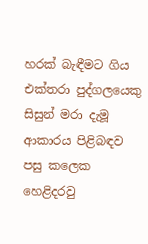හරක් බැඳීමට ගිය එක්තරා පුද්ගලයෙකු සිසුන් මරා දැමූ ආකාරය පිළිබඳව පසු කලෙක හෙළිදරවු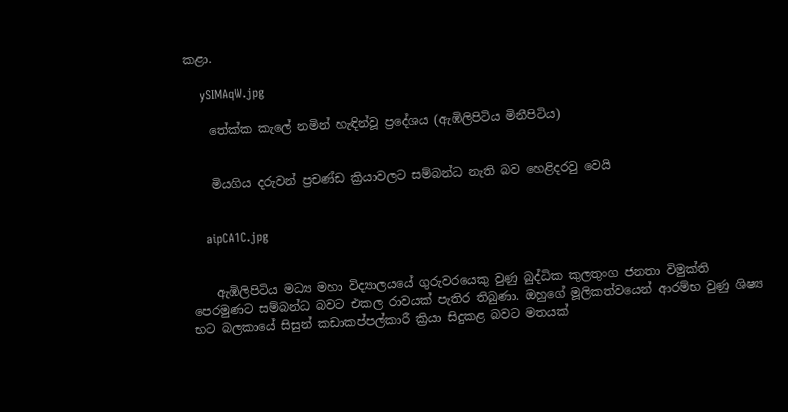කළා.

    ySIMAqW.jpg

    තේක්ක කැලේ නමින් හැඳින්වූ ප්‍රදේශය (ඇඹිලිපිටිය මිනීපිටිය)


    මියගිය දරුවන් ප්‍රචණ්ඩ ක්‍රියාවලට සම්බන්ධ නැති බව හෙළිදරවු වෙයි


    aipCA1C.jpg


    ඇඹිලිපිටිය මධ්‍ය මහා විද්‍යාලයයේ ගුරුවරයෙකු වුණු බුද්ධික කුලතුංග ජනතා විමුක්ති පෙරමුණට සම්බන්ධ බවට එකල රාවයක් පැතිර තිබුණා. ඔහුගේ මූලිකත්වයෙන් ආරම්භ වුණු ශිෂ්‍ය භට බලකායේ සිසුන් කඩාකප්පල්කාරී ක්‍රියා සිදුකළ බවට මතයක්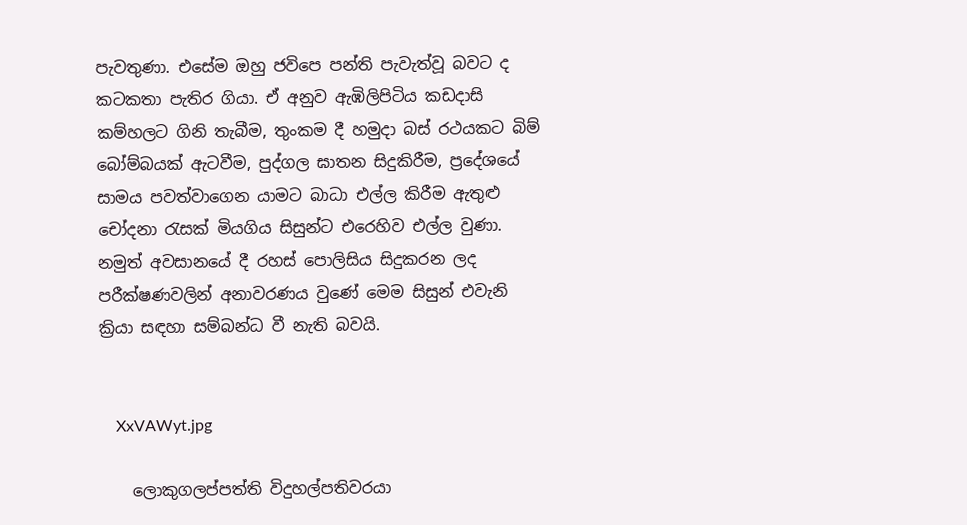පැවතුණා. එසේම ඔහු ජවිපෙ පන්ති පැවැත්වූ බවට ද කටකතා පැතිර ගියා. ඒ අනුව ඇඹිලිපිටිය කඩදාසි කම්හලට ගිනි තැබීම, තුංකම දී හමුදා බස් රථයකට බිම් බෝම්බයක් ඇටවීම, පුද්ගල ඝාතන සිදුකිරීම, ප්‍රදේශයේ සාමය පවත්වාගෙන යාමට බාධා එල්ල කිරීම ඇතුළු චෝදනා රැසක් මියගිය සිසුන්ට එරෙහිව එල්ල වුණා. නමුත් අවසානයේ දී රහස් පොලිසිය සිදුකරන ලද පරීක්ෂණවලින් අනාවරණය වුණේ මෙම සිසුන් එවැනි ක්‍රියා සඳහා සම්බන්ධ වී නැති බවයි.


    XxVAWyt.jpg

    ලොකුගලප්පත්ති විදුහල්පතිවරයා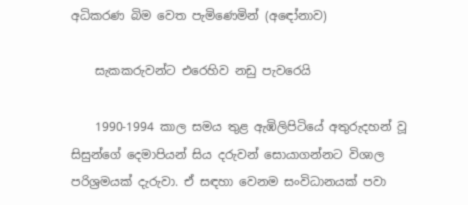අධිකරණ බිම වෙත පැමිණෙමින් (අඳෝනාව)

    සැකකරුවන්ට එරෙහිව නඩු පැවරෙයි

    1990-1994 කාල සමය තුළ ඇඹිලිපිටියේ අතුරුදහන් වූ සිසුන්ගේ දෙමාපියන් සිය දරුවන් සොයාගන්නට විශාල පරිශ්‍රමයක් දැරුවා. ඒ සඳහා වෙනම සංවිධානයක් පවා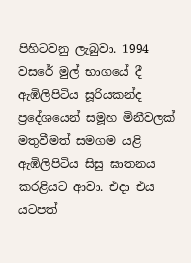පිහිටවනු ලැබුවා. 1994 වසරේ මුල් භාගයේ දී ඇඹිලිපිටිය සූරියකන්ද ප්‍රදේශයෙන් සමූහ මිනීවලක් මතුවීමත් සමගම යළි ඇඹිලිපිටිය සිසු ඝාතනය කරළියට ආවා. එදා එය යටපත්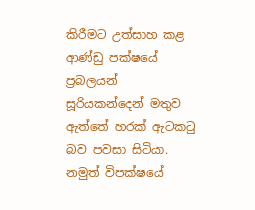කිරීමට උත්සාහ කළ ආණ්ඩු පක්ෂයේ ප්‍රබලයන් සූරියකන්දෙන් මතුව ඇත්තේ හරක් ඇටකටු බව පවසා සිටියා. නමුත් විපක්ෂයේ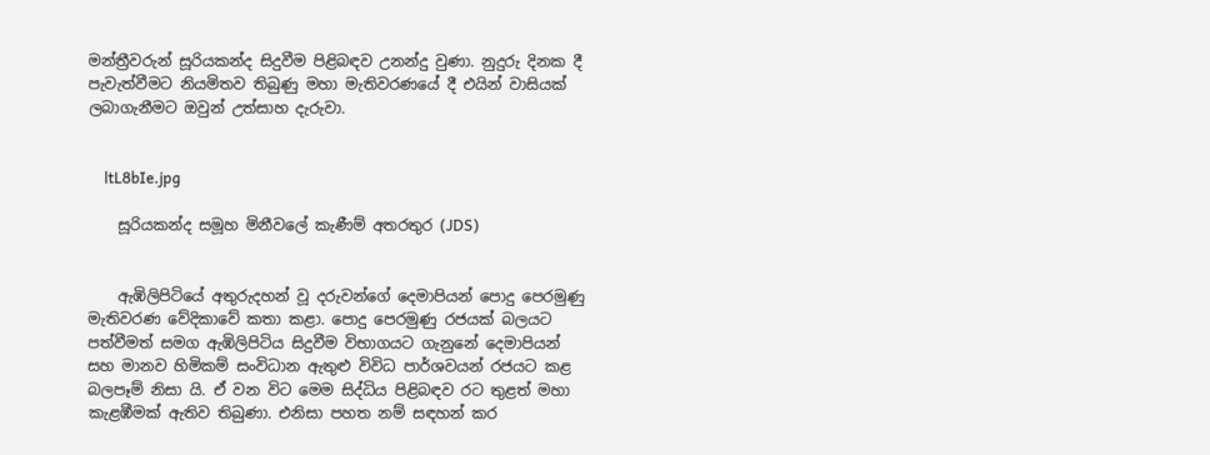මන්ත්‍රීවරුන් සූරියකන්ද සිදුවීම පිළිබඳව උනන්දු වුණා. නුදුරු දිනක දී පැවැත්වීමට නියමිතව තිබුණු මහා මැතිවරණයේ දී එයින් වාසියක් ලබාගැනීමට ඔවුන් උත්සාහ දැරුවා.


    ltL8bIe.jpg

    සූරියකන්ද සමූහ මිනීවලේ කැණීම් අතරතුර (JDS)


    ඇඹිලිපිටියේ අතුරුදහන් වූ දරුවන්ගේ දෙමාපියන් පොදු පෙරමුණු මැතිවරණ වේදිකාවේ කතා කළා. පොදු පෙරමුණු රජයක් බලයට පත්වීමත් සමග ඇඹිලිපිටිය සිදුවීම විභාගයට ගැනුනේ දෙමාපියන් සහ මානව හිමිකම් සංවිධාන ඇතුළු විවිධ පාර්ශවයන් රජයට කළ බලපෑම් නිසා යි. ඒ වන විට මෙම සිද්ධිය පිළිබඳව රට තුළත් මහා කැළඹීමක් ඇතිව තිබුණා. එනිසා පහත නම් සඳහන් කර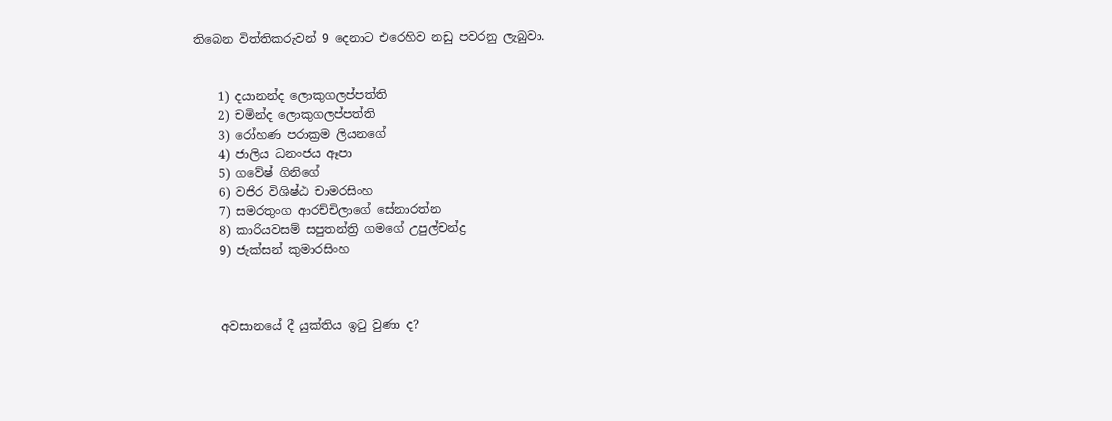තිබෙන විත්තිකරුවන් 9 දෙනාට එරෙහිව නඩු පවරනු ලැබුවා.


    1) දයානන්ද ලොකුගලප්පත්ති
    2) චමින්ද ලොකුගලප්පත්ති
    3) රෝහණ පරාක්‍රම ලියනගේ
    4) ජාලිය ධනංජය ඈපා
    5) ගවේෂ් ගිනිගේ
    6) වජිර විශිෂ්ඨ චාමරසිංහ
    7) සමරතුංග ආරච්චිලාගේ සේනාරත්න
    8) කාරියවසම් සපුතන්ත්‍රි ගමගේ උපුල්චන්ද්‍ර
    9) ජැක්සන් කුමාරසිංහ



    අවසානයේ දී යුක්තිය ඉටු වුණා ද?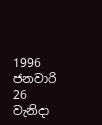1996 ජනවාරි 26 වැනිදා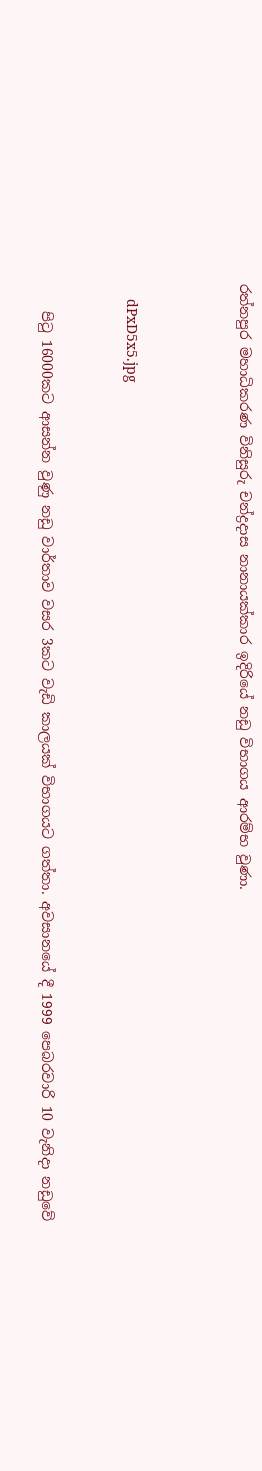රත්නපුර මහාධිකරණ විනිසුරු චන්ද්‍රදාස නානායක්කාර ඉදිරියේ නඩු විභාගය ආරම්භ වුණා.



    dPxD5x5.jpg


    පිටු 16000කට ආසන්න වුණු නඩු වාර්තාව වසර 3කට වැඩි කාලයක් විභාගයට ගත්තා. අවසානයේ දී 1999 පෙබරවාරි 10 වැනිදා නඩුවේ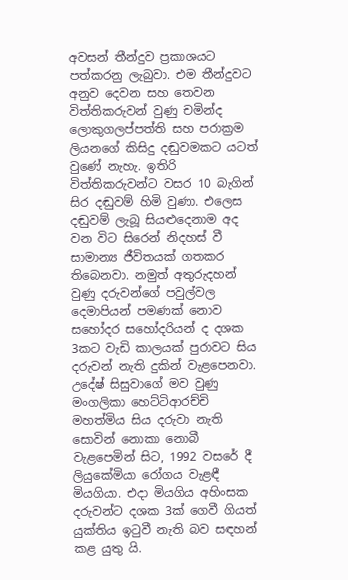අවසන් තීන්දුව ප්‍රකාශයට පත්කරනු ලැබුවා. එම තීන්දුවට අනුව දෙවන සහ තෙවන විත්තිකරුවන් වුණු චමින්ද ලොකුගලප්පත්ති සහ පරාක්‍රම ලියනගේ කිසිදු දඬුවමකට යටත් වුණේ නැහැ. ඉතිරි විත්තිකරුවන්ට වසර 10 බැගින් සිර දඬුවම් හිමි වුණා. එලෙස දඬුවම් ලැබූ සියළුදෙනාම අද වන විට සිරෙන් නිදහස් වී සාමාන්‍ය ජීවිතයක් ගතකර තිබෙනවා. නමුත් අතුරුදහන් වුණු දරුවන්ගේ පවුල්වල දෙමාපියන් පමණක් නොව සහෝදර සහෝදරියන් ද දශක 3කට වැඩි කාලයක් පුරාවට සිය දරුවන් නැති දුකින් වැළපෙනවා. උදේෂ් සිසුවාගේ මව වුණු මංගලිකා හෙට්ටිආරච්චි මහත්මිය සිය දරුවා නැති සොවින් නොකා නොබී වැළපෙමින් සිට, 1992 වසරේ දී ලියුකේමියා රෝගය වැළඳී මියගියා. එදා මියගිය අහිංසක දරුවන්ට දශක 3ක් ගෙවී ගියත් යුක්තිය ඉටුවී නැති බව සඳහන් කළ යුතු යි.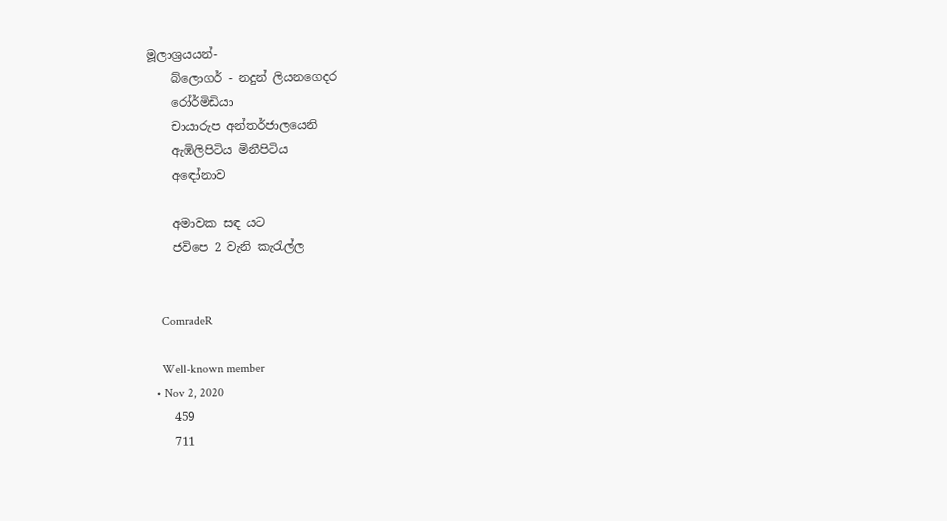මූලාශ්‍රයයන්-
    බ්ලොගර් - නදුන් ලියනගෙදර
    රෝර්මිඩියා
    චායාරුප අන්තර්ජාලයෙනි
    ඇඹිලිපිටිය මිනීපිටිය
    අඳෝනාව

    අමාවක සඳ යට
    ජවිපෙ 2 වැනි කැරැල්ල


    ComradeR

    Well-known member
  • Nov 2, 2020
    459
    711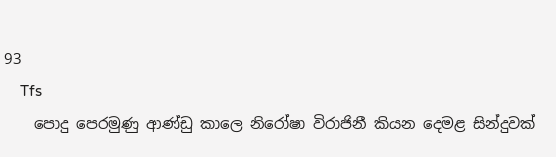93
    Tfs
    පොදු පෙරමුණු ආණ්ඩු කාලෙ නිරෝෂා විරාජිනී කියන දෙමළ සින්දුවක්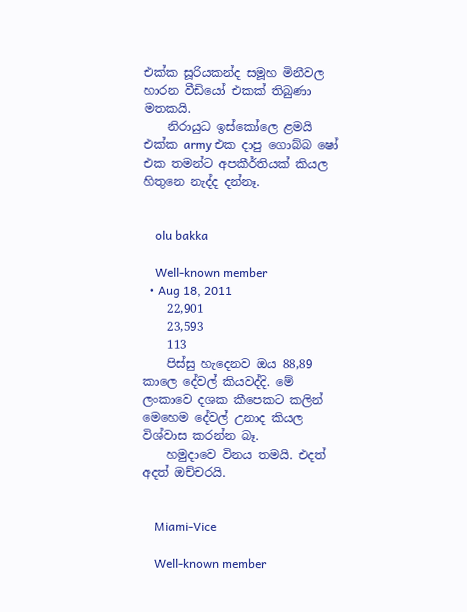එක්ක සූරියකන්ද සමූහ මිනීවල හාරන වීඩියෝ එකක් තිබුණා මතකයි.
    නිරායුධ ඉස්කෝලෙ ළමයි එක්ක army එක දාපු ගොබ්බ ෂෝ එක තමන්ට අපකීර්තියක් කියල හිතුනෙ නැද්ද දන්නෑ.


    olu bakka

    Well-known member
  • Aug 18, 2011
    22,901
    23,593
    113
    පිස්සු හැදෙනව ඔය 88,89 කාලෙ දේවල් කියවද්දි. මේ ලංකාවෙ දශක කීපෙකට කලින් මෙහෙම දේවල් උනාද කියල විශ්වාස කරන්න බෑ.
    හමුදාවෙ විනය තමයි. එදත් අදත් ඔච්චරයි.


    Miami-Vice

    Well-known member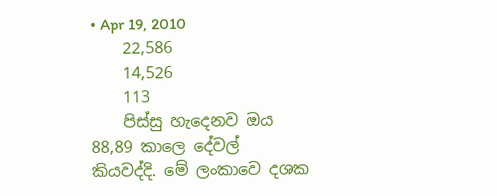• Apr 19, 2010
    22,586
    14,526
    113
    පිස්සු හැදෙනව ඔය 88,89 කාලෙ දේවල් කියවද්දි. මේ ලංකාවෙ දශක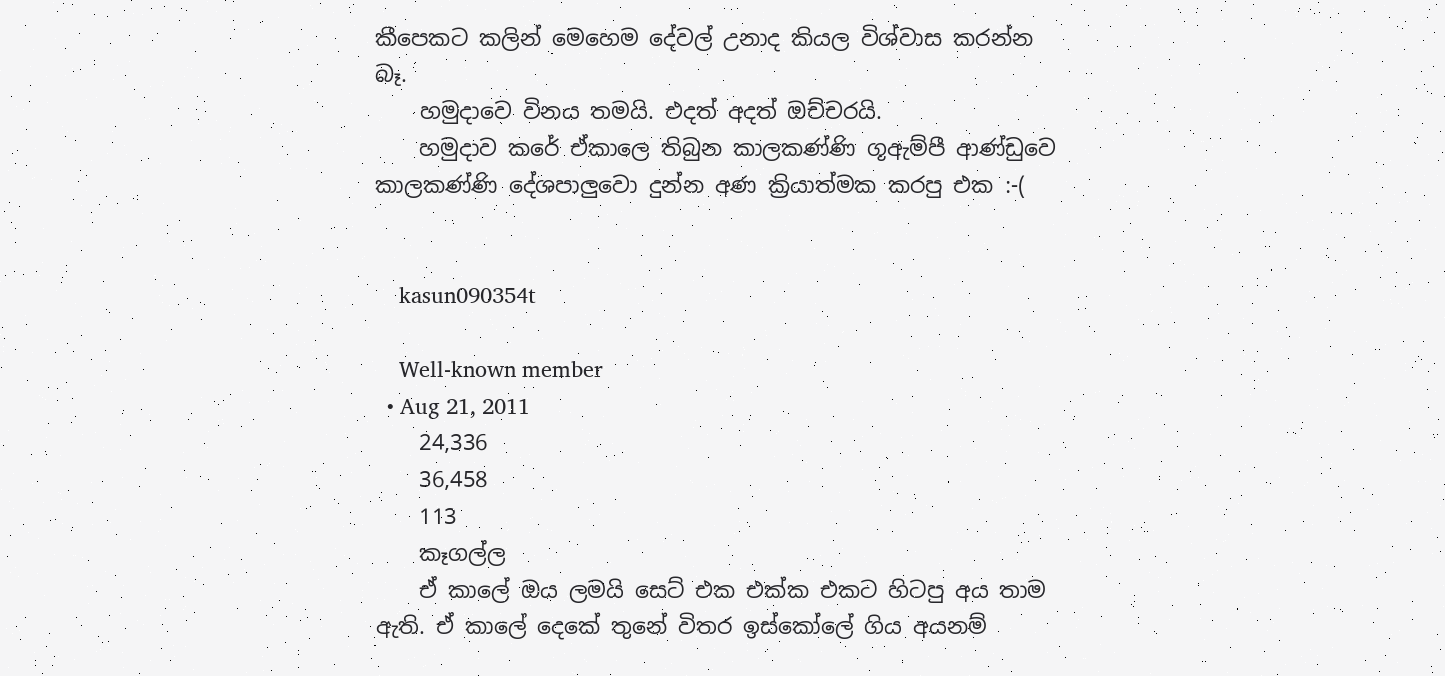කීපෙකට කලින් මෙහෙම දේවල් උනාද කියල විශ්වාස කරන්න බෑ.
    හමුදාවෙ විනය තමයි. එදත් අදත් ඔච්චරයි.
    හමුදාව කරේ ඒකාලෙ තිබුන කාලකණ්ණි ගූඇම්පී ආණ්ඩුවෙ කාලකණ්ණි දේශපාලුවො දුන්න අණ ක්‍රියාත්මක කරපු එක :-(


    kasun090354t

    Well-known member
  • Aug 21, 2011
    24,336
    36,458
    113
    කෑගල්ල
    ඒ කාලේ ඔය ලමයි සෙට් එක එක්ක එකට හිටපු අය තාම ඇති. ඒ කාලේ දෙකේ තුනේ විතර ඉස්කෝලේ ගිය අයනම්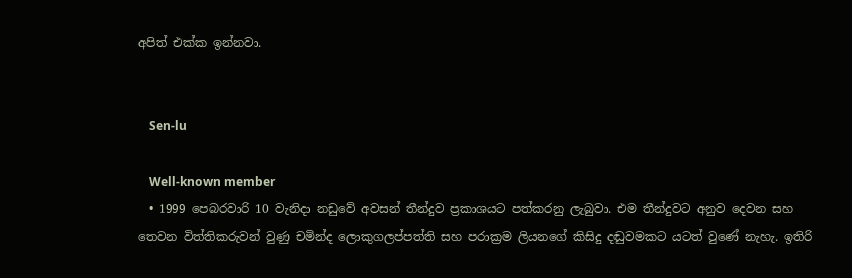අපිත් එක්ක ඉන්නවා.


    Sen-lu

    Well-known member
  • 1999 පෙබරවාරි 10 වැනිදා නඩුවේ අවසන් තීන්දුව ප්‍රකාශයට පත්කරනු ලැබුවා. එම තීන්දුවට අනුව දෙවන සහ තෙවන විත්තිකරුවන් වුණු චමින්ද ලොකුගලප්පත්ති සහ පරාක්‍රම ලියනගේ කිසිදු දඬුවමකට යටත් වුණේ නැහැ. ඉතිරි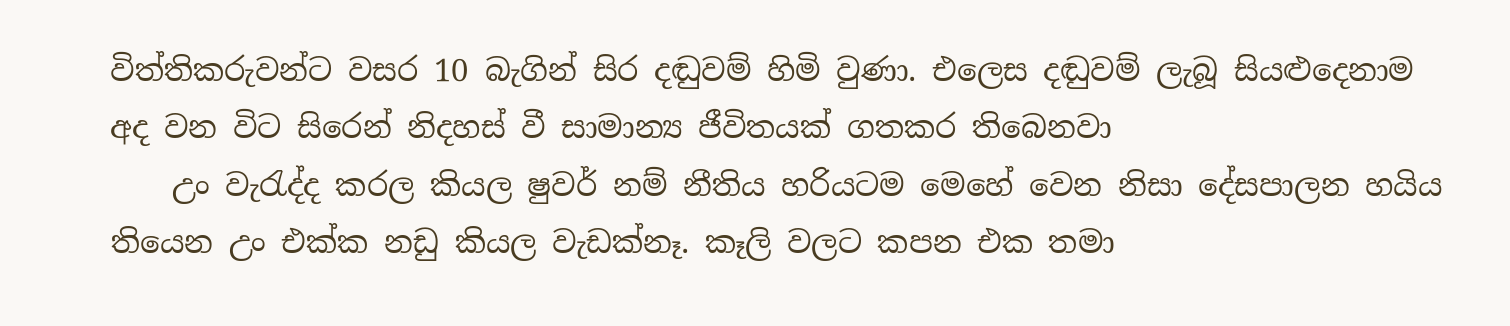විත්තිකරුවන්ට වසර 10 බැගින් සිර දඬුවම් හිමි වුණා. එලෙස දඬුවම් ලැබූ සියළුදෙනාම අද වන විට සිරෙන් නිදහස් වී සාමාන්‍ය ජීවිතයක් ගතකර තිබෙනවා
    උං වැරැද්ද කරල කියල ෂුවර් නම් නීතිය හරියටම මෙහේ වෙන නිසා දේසපාලන හයිය තියෙන උං එක්ක නඩු කියල වැඩක්නෑ. කෑලි වලට කපන එක තමා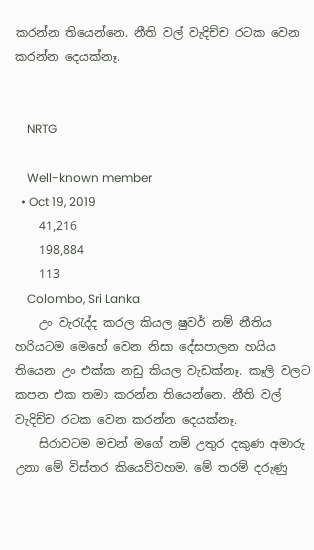කරන්න තියෙන්නෙ. නීති වල් වැදිච්ච රටක වෙන කරන්න දෙයක්නෑ.


    NRTG

    Well-known member
  • Oct 19, 2019
    41,216
    198,884
    113
    Colombo, Sri Lanka
    උං වැරැද්ද කරල කියල ෂුවර් නම් නීතිය හරියටම මෙහේ වෙන නිසා දේසපාලන හයිය තියෙන උං එක්ක නඩු කියල වැඩක්නෑ. කෑලි වලට කපන එක තමා කරන්න තියෙන්නෙ. නීති වල් වැදිච්ච රටක වෙන කරන්න දෙයක්නෑ.
    සිරාවටම මචන් මගේ නම් උතුර දකුණ අමාරු උනා මේ විස්තර කියෙව්වහම. මේ තරම් දරුණු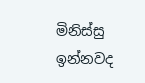මිනිස්සු ඉන්නවද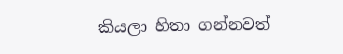කියලා හිතා ගන්නවත්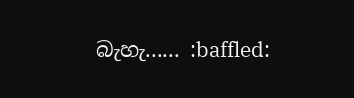බැහැ...... :baffled: